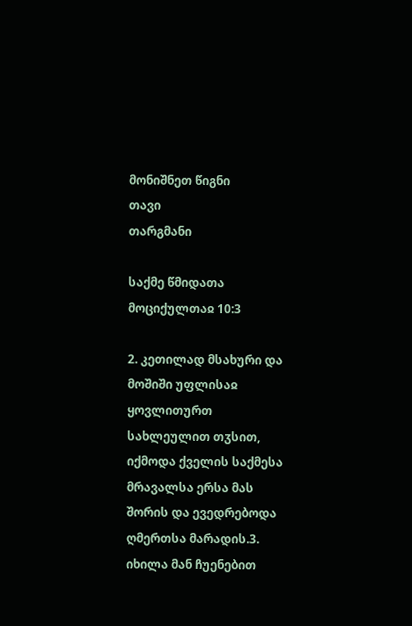მონიშნეთ წიგნი
თავი
თარგმანი

საქმე წმიდათა მოციქულთაჲ 10:3

2. კეთილად მსახური და მოშიში უფლისაჲ ყოვლითურთ სახლეულით თჳსით, იქმოდა ქველის საქმესა მრავალსა ერსა მას შორის და ევედრებოდა ღმერთსა მარადის.3. იხილა მან ჩუენებით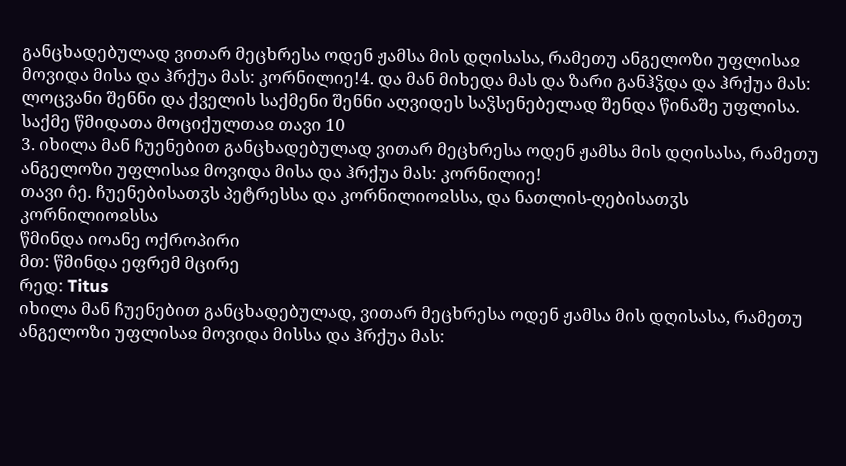განცხადებულად ვითარ მეცხრესა ოდენ ჟამსა მის დღისასა, რამეთუ ანგელოზი უფლისაჲ მოვიდა მისა და ჰრქუა მას: კორნილიე!4. და მან მიხედა მას და ზარი განჰჴდა და ჰრქუა მას: ლოცვანი შენნი და ქველის საქმენი შენნი აღვიდეს საჴსენებელად შენდა წინაშე უფლისა.
საქმე წმიდათა მოციქულთაჲ თავი 10
3. იხილა მან ჩუენებით განცხადებულად ვითარ მეცხრესა ოდენ ჟამსა მის დღისასა, რამეთუ ანგელოზი უფლისაჲ მოვიდა მისა და ჰრქუა მას: კორნილიე!
თავი ი̂ე. ჩუენებისათჳს პეტრესსა და კორნილიოჲსსა, და ნათლის-ღებისათჳს კორნილიოჲსსა
წმინდა იოანე ოქროპირი
მთ: წმინდა ეფრემ მცირე
რედ: Titus
იხილა მან ჩუენებით განცხადებულად, ვითარ მეცხრესა ოდენ ჟამსა მის დღისასა, რამეთუ ანგელოზი უფლისაჲ მოვიდა მისსა და ჰრქუა მას: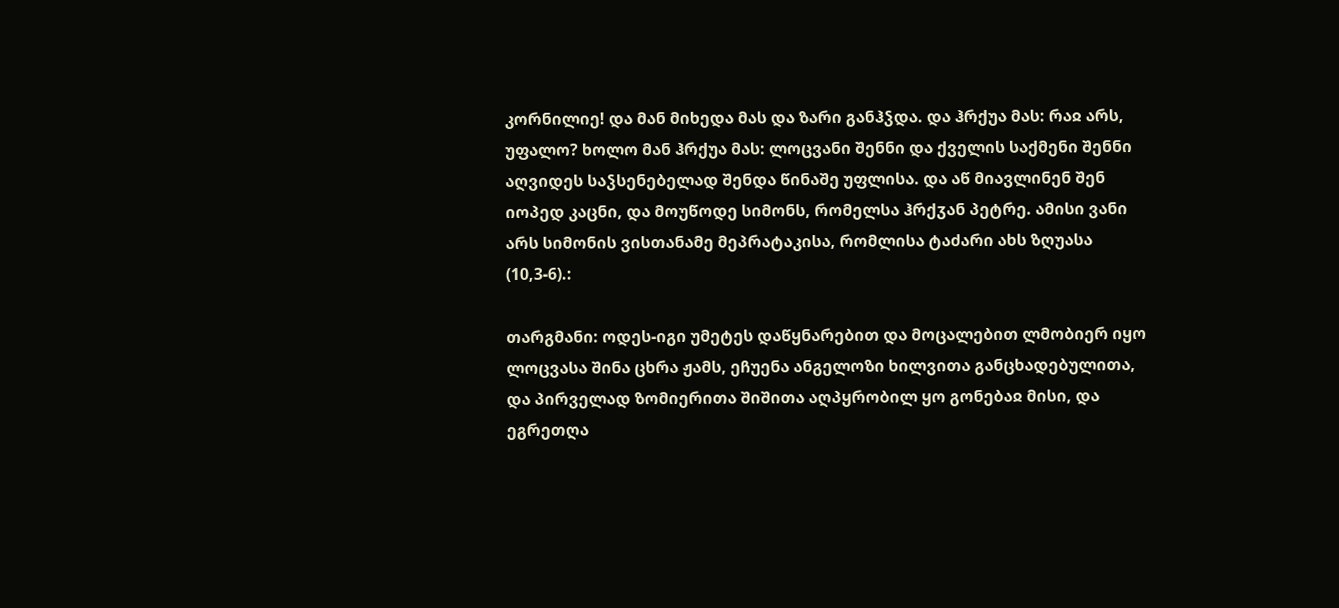კორნილიე! და მან მიხედა მას და ზარი განჰჴდა. და ჰრქუა მას: რაჲ არს, უფალო? ხოლო მან ჰრქუა მას: ლოცვანი შენნი და ქველის საქმენი შენნი აღვიდეს საჴსენებელად შენდა წინაშე უფლისა. და აწ მიავლინენ შენ იოპედ კაცნი, და მოუწოდე სიმონს, რომელსა ჰრქჳან პეტრე. ამისი ვანი არს სიმონის ვისთანამე მეპრატაკისა, რომლისა ტაძარი ახს ზღუასა (10,3-6).:

თარგმანი: ოდეს-იგი უმეტეს დაწყნარებით და მოცალებით ლმობიერ იყო ლოცვასა შინა ცხრა ჟამს, ეჩუენა ანგელოზი ხილვითა განცხადებულითა, და პირველად ზომიერითა შიშითა აღპყრობილ ყო გონებაჲ მისი, და ეგრეთღა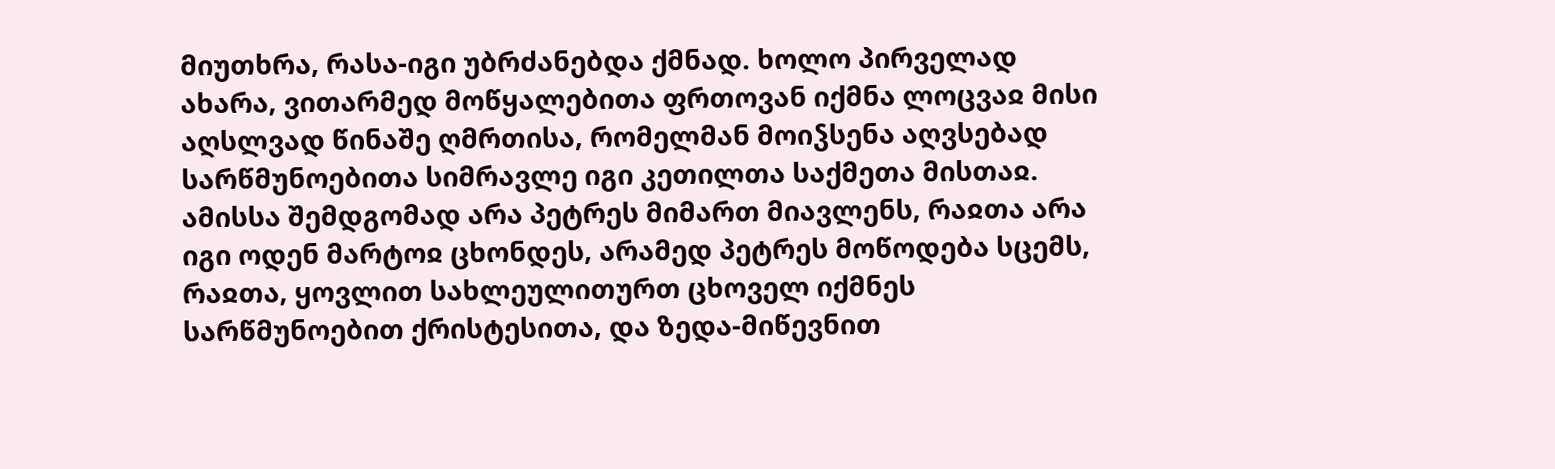მიუთხრა, რასა-იგი უბრძანებდა ქმნად. ხოლო პირველად ახარა, ვითარმედ მოწყალებითა ფრთოვან იქმნა ლოცვაჲ მისი აღსლვად წინაშე ღმრთისა, რომელმან მოიჴსენა აღვსებად სარწმუნოებითა სიმრავლე იგი კეთილთა საქმეთა მისთაჲ. ამისსა შემდგომად არა პეტრეს მიმართ მიავლენს, რაჲთა არა იგი ოდენ მარტოჲ ცხონდეს, არამედ პეტრეს მოწოდება სცემს, რაჲთა, ყოვლით სახლეულითურთ ცხოველ იქმნეს სარწმუნოებით ქრისტესითა, და ზედა-მიწევნით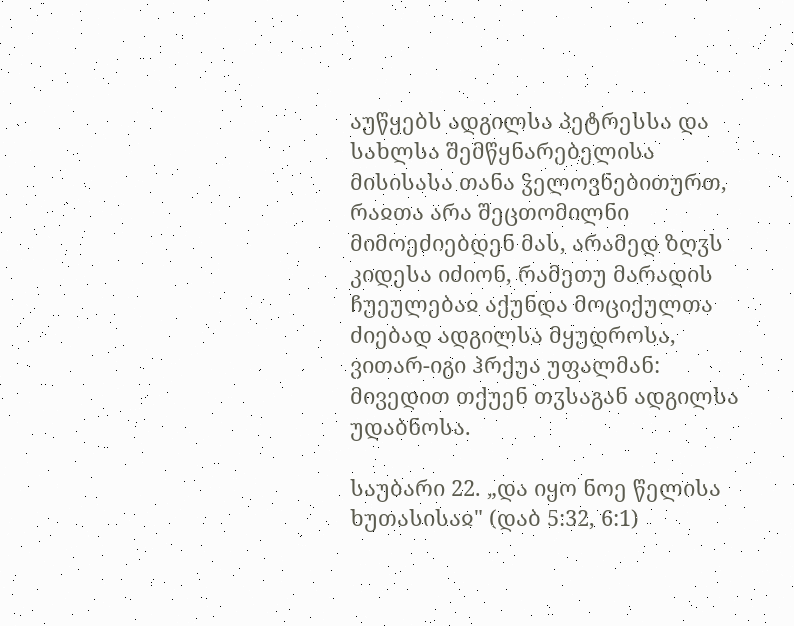აუწყებს ადგილსა პეტრესსა და სახლსა შემწყნარებელისა მისისასა თანა ჴელოვნებითურთ, რაჲთა არა შეცთომილნი მიმოეძიებდენ მას, არამედ ზღჳს კიდესა იძიონ, რამეთუ მარადის ჩუეულებაჲ აქუნდა მოციქულთა ძიებად ადგილსა მყუდროსა, ვითარ-იგი ჰრქუა უფალმან: მივედით თქუენ თჳსაგან ადგილსა უდაბნოსა.

საუბარი 22. „და იყო ნოე წელისა ხუთასისაჲ" (დაბ 5:32, 6:1)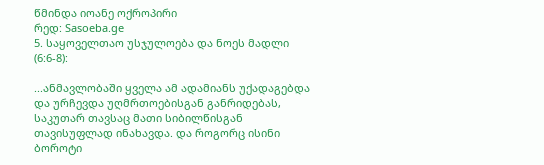წმინდა იოანე ოქროპირი
რედ: Sasoeba.ge
5. საყოველთაო უსჯულოება და ნოეს მადლი (6:6-8):

...ანმავლობაში ყველა ამ ადამიანს უქადაგებდა და ურჩევდა უღმრთოებისგან განრიდებას, საკუთარ თავსაც მათი სიბილწისგან თავისუფლად ინახავდა. და როგორც ისინი ბოროტი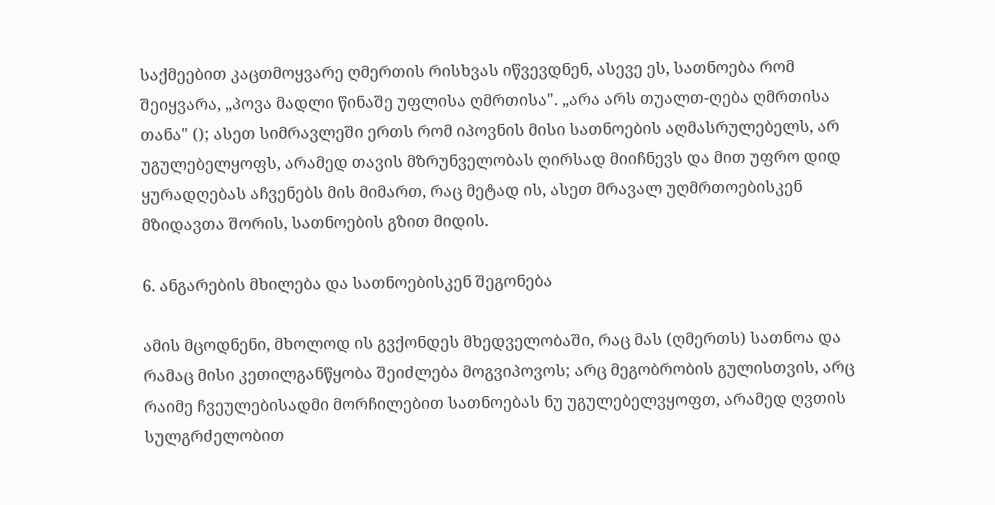საქმეებით კაცთმოყვარე ღმერთის რისხვას იწვევდნენ, ასევე ეს, სათნოება რომ შეიყვარა, „პოვა მადლი წინაშე უფლისა ღმრთისა". „არა არს თუალთ-ღება ღმრთისა თანა" (); ასეთ სიმრავლეში ერთს რომ იპოვნის მისი სათნოების აღმასრულებელს, არ უგულებელყოფს, არამედ თავის მზრუნველობას ღირსად მიიჩნევს და მით უფრო დიდ ყურადღებას აჩვენებს მის მიმართ, რაც მეტად ის, ასეთ მრავალ უღმრთოებისკენ მზიდავთა შორის, სათნოების გზით მიდის.

6. ანგარების მხილება და სათნოებისკენ შეგონება

ამის მცოდნენი, მხოლოდ ის გვქონდეს მხედველობაში, რაც მას (ღმერთს) სათნოა და რამაც მისი კეთილგანწყობა შეიძლება მოგვიპოვოს; არც მეგობრობის გულისთვის, არც რაიმე ჩვეულებისადმი მორჩილებით სათნოებას ნუ უგულებელვყოფთ, არამედ ღვთის სულგრძელობით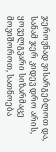ჯეროვნად ვისარგებლოთ და, სანამ ჯერ კიდევ დრო არის, ყოველგვარი სიზარმაცე მოვიშოროთ, სათნოება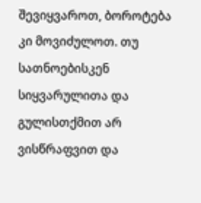შევიყვაროთ, ბოროტება კი მოვიძულოთ. თუ სათნოებისკენ სიყვარულითა და გულისთქმით არ ვისწრაფვით და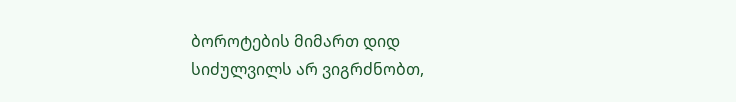ბოროტების მიმართ დიდ სიძულვილს არ ვიგრძნობთ,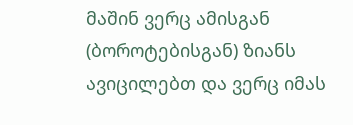მაშინ ვერც ამისგან (ბოროტებისგან) ზიანს ავიცილებთ და ვერც იმას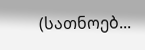(სათნოებ...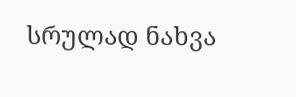სრულად ნახვა